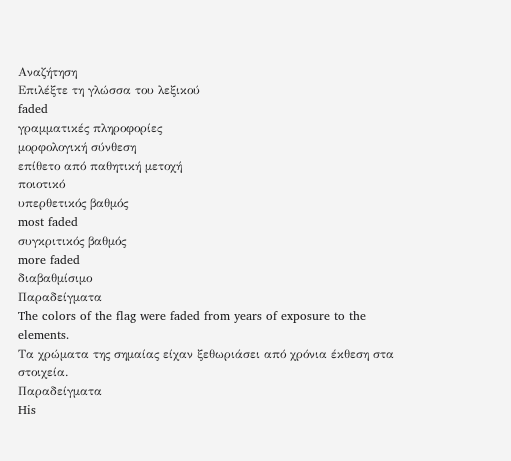Αναζήτηση
Επιλέξτε τη γλώσσα του λεξικού
faded
γραμματικές πληροφορίες
μορφολογική σύνθεση
επίθετο από παθητική μετοχή
ποιοτικό
υπερθετικός βαθμός
most faded
συγκριτικός βαθμός
more faded
διαβαθμίσιμο
Παραδείγματα
The colors of the flag were faded from years of exposure to the elements.
Τα χρώματα της σημαίας είχαν ξεθωριάσει από χρόνια έκθεση στα στοιχεία.
Παραδείγματα
His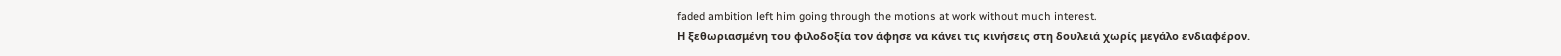faded ambition left him going through the motions at work without much interest.
Η ξεθωριασμένη του φιλοδοξία τον άφησε να κάνει τις κινήσεις στη δουλειά χωρίς μεγάλο ενδιαφέρον.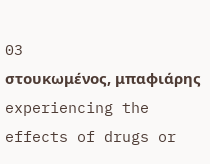03
στουκωμένος, μπαφιάρης
experiencing the effects of drugs or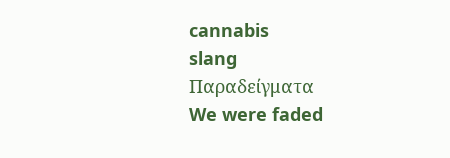cannabis
slang
Παραδείγματα
We were faded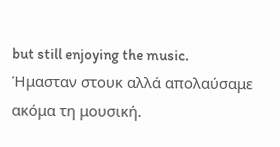but still enjoying the music.
Ήμασταν στουκ αλλά απολαύσαμε ακόμα τη μουσική.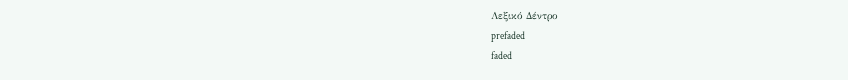Λεξικό Δέντρο
prefaded
faded